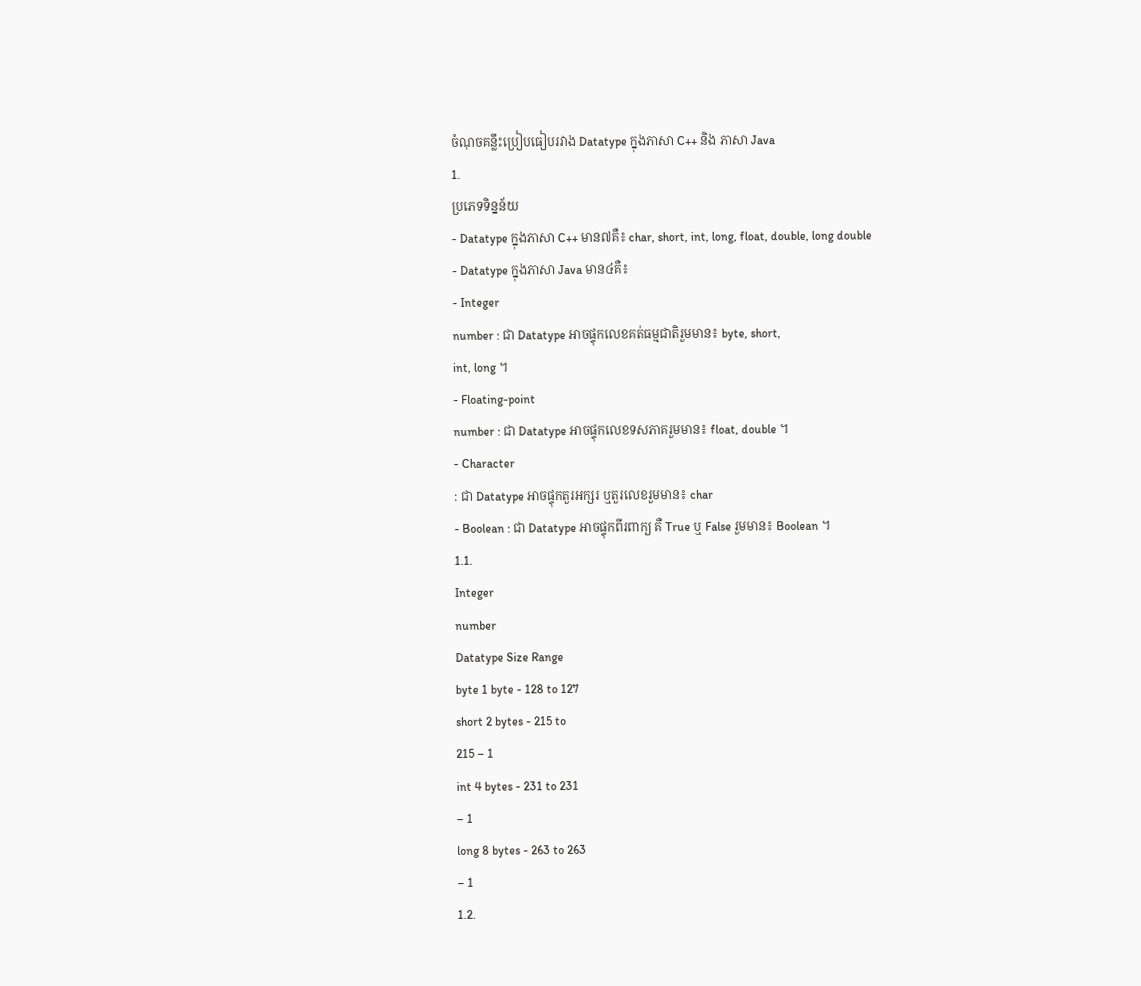ចំណុចគន្លឹះប្រៀបធៀបរវាង Datatype ក្នុងភាសា C++ និង ភាសា Java
1.
ប្រភេទទិន្នន័យ
- Datatype ក្នុងភាសា C++ មាន៧គឺ៖ char, short, int, long, float, double, long double
- Datatype ក្នុងភាសា Java មាន៤គឺ៖
- Integer
number : ជា Datatype អាចផ្ទុកលេខគត់ធម្មជាតិរួមមាន៖ byte, short,
int, long ។
- Floating-point
number : ជា Datatype អាចផ្ទុកលេខទសភាគរួមមាន៖ float, double ។
- Character
: ជា Datatype អាចផ្ទុកតួរអក្សរ ឬតួរលេខរួមមាន៖ char
- Boolean : ជា Datatype អាចផ្ទុកពីរពាក្យ គឺ True ឬ False រួមមាន៖ Boolean ។
1.1.
Integer
number
Datatype Size Range
byte 1 byte - 128 to 127
short 2 bytes - 215 to
215 – 1
int 4 bytes - 231 to 231
– 1
long 8 bytes - 263 to 263
– 1
1.2.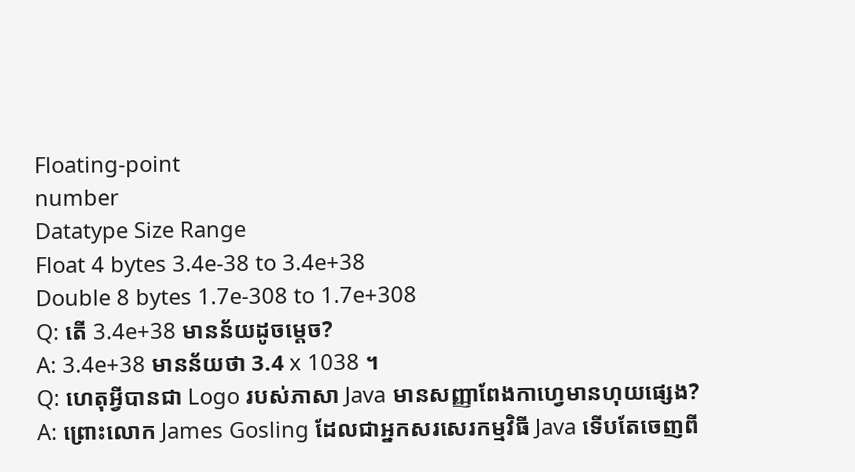Floating-point
number
Datatype Size Range
Float 4 bytes 3.4e-38 to 3.4e+38
Double 8 bytes 1.7e-308 to 1.7e+308
Q: តើ 3.4e+38 មានន័យដូចម្តេច?
A: 3.4e+38 មានន័យថា 3.4 x 1038 ។
Q: ហេតុអ្វីបានជា Logo របស់ភាសា Java មានសញ្ញាពែងកាហេ្វមានហុយផ្សេង?
A: ព្រោះលោក James Gosling ដែលជាអ្នកសរសេរកម្មវិធី Java ទើបតែចេញពី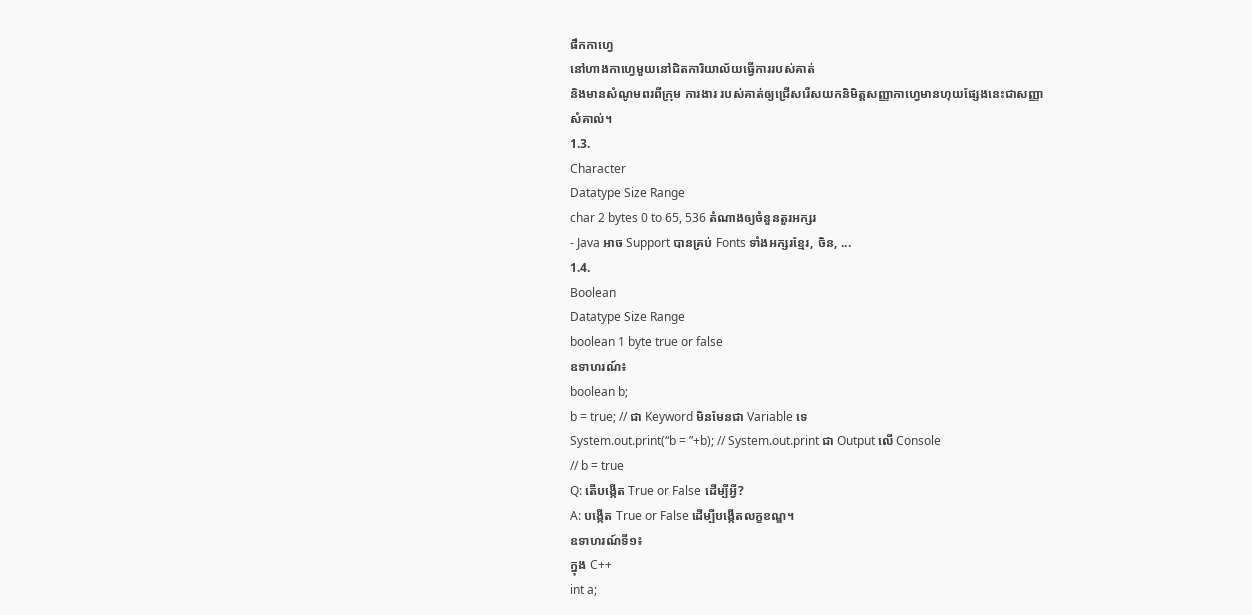ផឹកកាហ្វេ
នៅហាងកាហ្វេមួយនៅជិតការិយាល័យធ្វើការរបស់គាត់
និងមានសំណូមពរពីក្រុម ការងារ របស់គាត់ឲ្យជ្រើសរើសយកនិមិត្តសញ្ញាកាហ្វេមានហុយផ្សែងនេះជាសញ្ញា
សំគាល់។
1.3.
Character
Datatype Size Range
char 2 bytes 0 to 65, 536 តំណាងឲ្យចំនួនតួរអក្សរ
- Java អាច Support បានគ្រប់ Fonts ទាំងអក្សរខ្មែរ, ចិន, ...
1.4.
Boolean
Datatype Size Range
boolean 1 byte true or false
ឧទាហរណ៍៖
boolean b;
b = true; // ជា Keyword មិនមែនជា Variable ទេ
System.out.print(“b = ”+b); // System.out.print ជា Output លើ Console
// b = true
Q: តើបង្កើត True or False ដើម្បីអ្វី?
A: បង្កើត True or False ដើម្បីបង្កើតលក្ខខណ្ឌ។
ឧទាហរណ៍ទី១៖
ក្នុង C++
int a;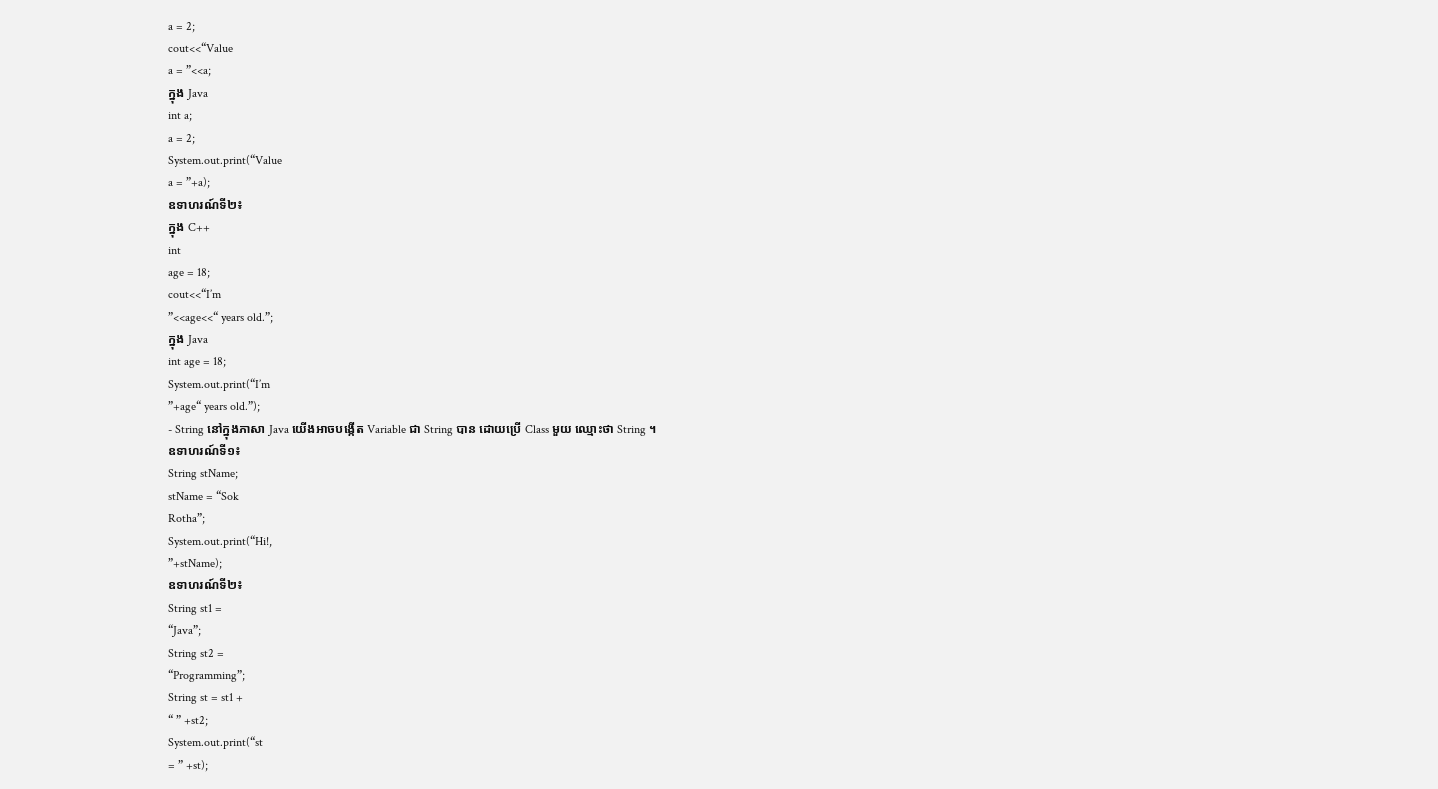a = 2;
cout<<“Value
a = ”<<a;
ក្នុង Java
int a;
a = 2;
System.out.print(“Value
a = ”+a);
ឧទាហរណ៍ទី២៖
ក្នុង C++
int
age = 18;
cout<<“I’m
”<<age<<“ years old.”;
ក្នុង Java
int age = 18;
System.out.print(“I’m
”+age“ years old.”);
- String នៅក្នុងភាសា Java យើងអាចបង្កើត Variable ជា String បាន ដោយប្រើ Class មួយ ឈ្មោះថា String ។
ឧទាហរណ៍ទី១៖
String stName;
stName = “Sok
Rotha”;
System.out.print(“Hi!,
”+stName);
ឧទាហរណ៍ទី២៖
String st1 =
“Java”;
String st2 =
“Programming”;
String st = st1 +
“ ” +st2;
System.out.print(“st
= ” +st);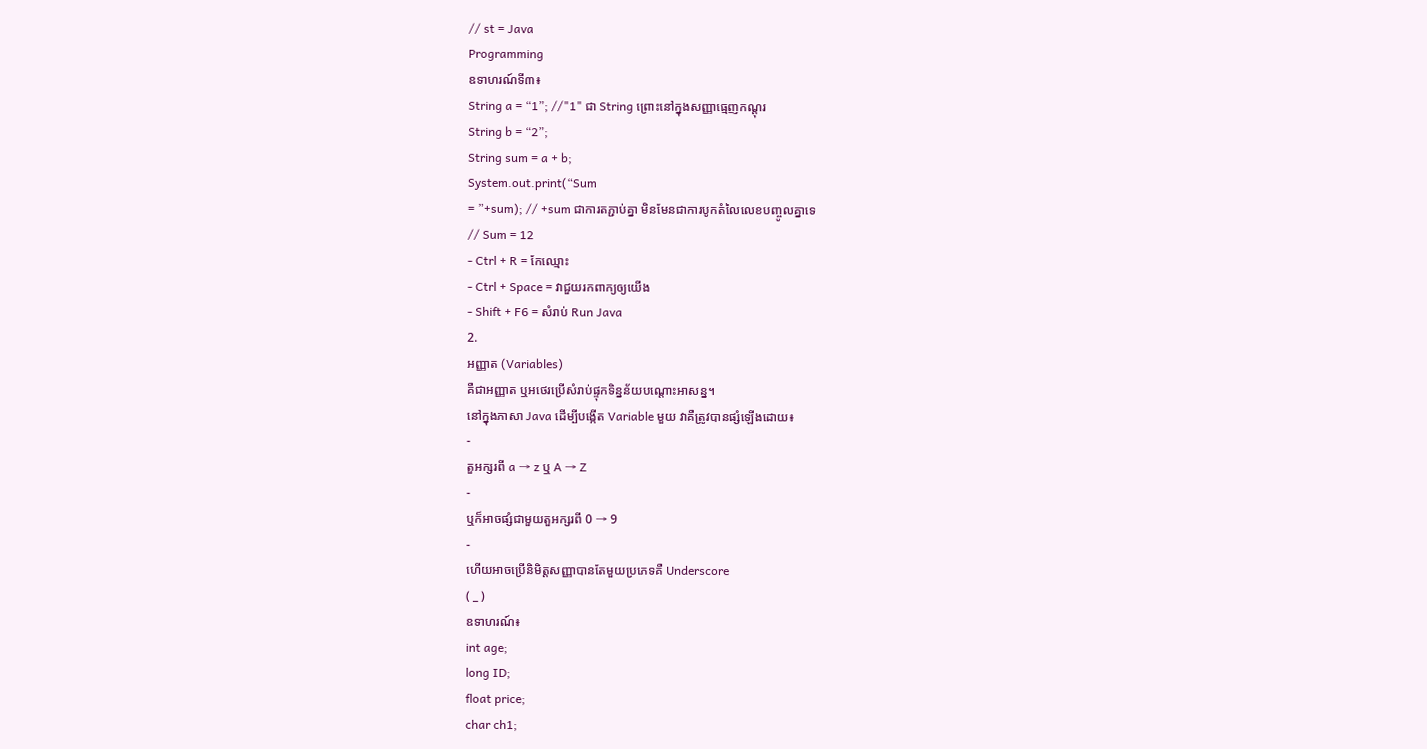// st = Java
Programming
ឧទាហរណ៍ទី៣៖
String a = “1”; //"1" ជា String ព្រោះនៅក្នុងសញ្ញាធ្មេញកណ្តុរ
String b = “2”;
String sum = a + b;
System.out.print(“Sum
= ”+sum); // +sum ជាការតភ្ជាប់គ្នា មិនមែនជាការបូកតំលៃលេខបញ្ចូលគ្នាទេ
// Sum = 12
- Ctrl + R = កែឈ្មោះ
- Ctrl + Space = វាជួយរកពាក្យឲ្យយើង
- Shift + F6 = សំរាប់ Run Java
2.
អញ្ញាត (Variables)
គឺជាអញ្ញាត ឬអថេរប្រើសំរាប់ផ្ទុកទិន្នន័យបណ្តោះអាសន្ន។
នៅក្នុងភាសា Java ដើម្បីបង្កើត Variable មួយ វាគឺត្រូវបានផ្សំឡើងដោយ៖
-
តួអក្សរពី a → z ឬ A → Z
-
ឬក៏អាចផ្សំជាមួយតួអក្សរពី 0 → 9
-
ហើយអាចប្រើនិមិត្តសញ្ញាបានតែមួយប្រភេទគឺ Underscore
( _ )
ឧទាហរណ៍៖
int age;
long ID;
float price;
char ch1;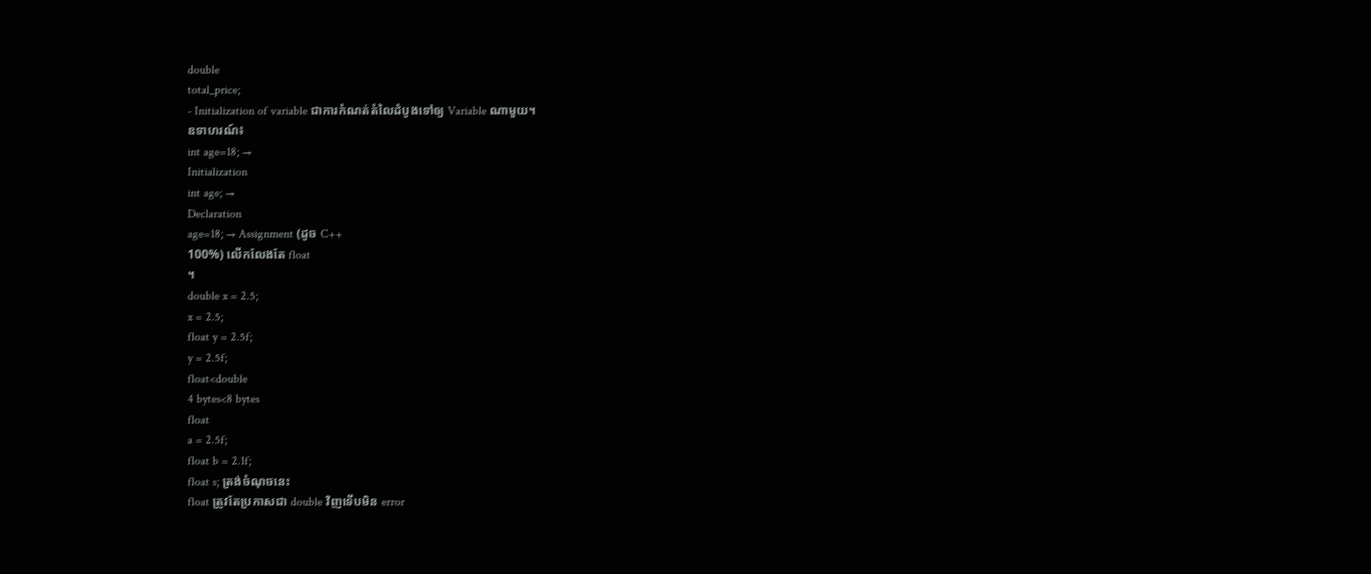double
total_price;
- Initialization of variable ជាការកំណត់តំលៃដំបូងទៅឲ្យ Variable ណាមួយ។
ឧទាហរណ៍៖
int age=18; →
Initialization
int age; →
Declaration
age=18; → Assignment (ដូច C++
100%) លើកលែងតែ float
។
double x = 2.5;
x = 2.5;
float y = 2.5f;
y = 2.5f;
float<double
4 bytes<8 bytes
float
a = 2.5f;
float b = 2.1f;
float s; ត្រង់ចំណុចនេះ
float ត្រូវតែប្រកាសជា double វិញទើបមិន error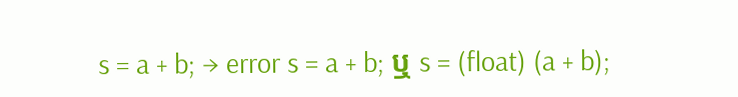s = a + b; → error s = a + b; ឬ s = (float) (a + b);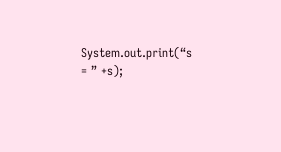System.out.print(“s
= ” +s);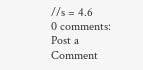//s = 4.6
0 comments:
Post a Comment